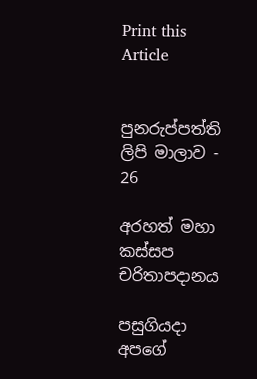Print this Article


පුනරුප්පත්ති ලිපි මාලාව - 26

අරහත් මහා කස්සප චරිතාපදානය

පසුගියදා අපගේ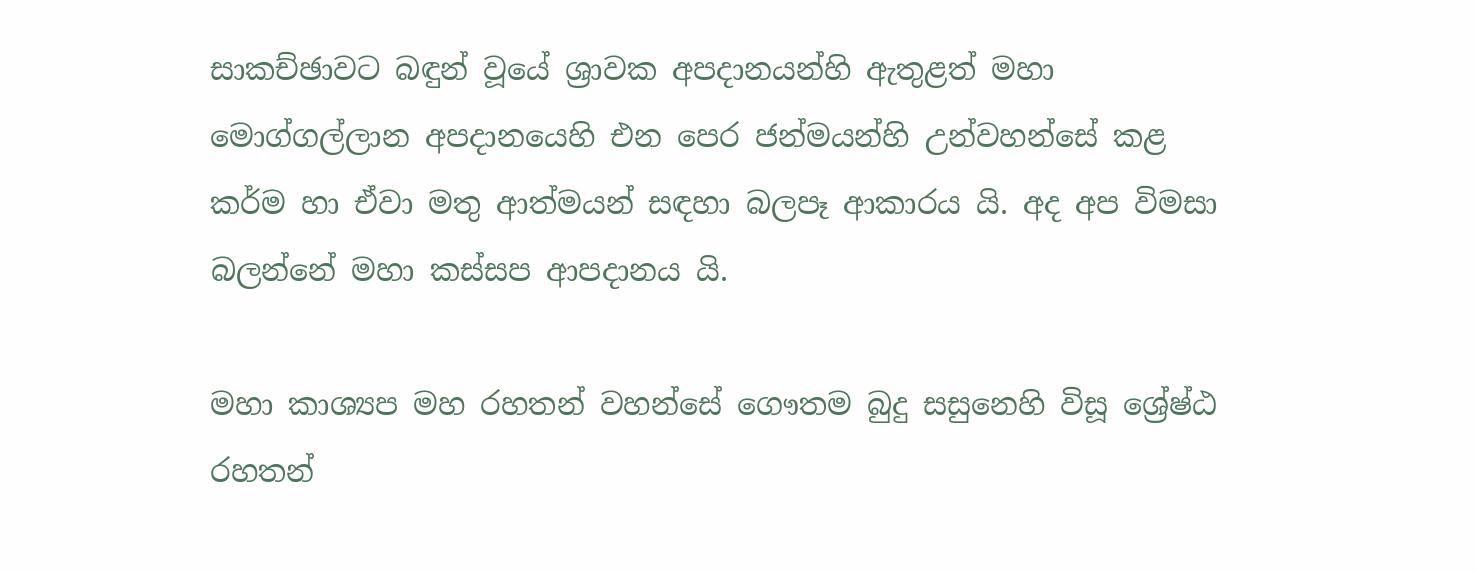සාකච්ඡාවට බඳුන් වූයේ ශ්‍රාවක අපදානයන්හි ඇතුළත් මහා මොග්ගල්ලාන අපදානයෙහි එන පෙර ජන්මයන්හි උන්වහන්සේ කළ කර්ම හා ඒවා මතු ආත්මයන් සඳහා බලපෑ ආකාරය යි. අද අප විමසා බලන්නේ මහා කස්සප ආපදානය යි.

මහා කාශ්‍යප මහ රහතන් වහන්සේ ගෞතම බුදු සසුනෙහි විසූ ශ්‍රේෂ්ඨ රහතන්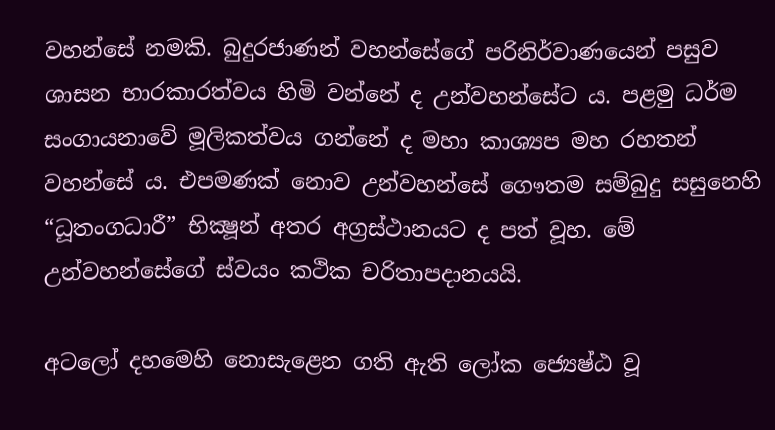වහන්සේ නමකි. බුදුරජාණන් වහන්සේගේ පරිනිර්වාණයෙන් පසුව ශාසන භාරකාරත්වය හිමි වන්නේ ද උන්වහන්සේට ය. පළමු ධර්ම සංගායනාවේ මූලිකත්වය ගන්නේ ද මහා කාශ්‍යප මහ රහතන් වහන්සේ ය. එපමණක් නොව උන්වහන්සේ ගෞතම සම්බුදු සසුනෙහි “ධූතංගධාරී” භික්‍ෂූන් අතර අග්‍රස්ථානයට ද පත් වූහ. මේ උන්වහන්සේගේ ස්වයං කථික චරිතාපදානයයි.

අටලෝ දහමෙහි නොසැළෙන ගති ඇති ලෝක ජ්‍යෙෂ්ඨ වූ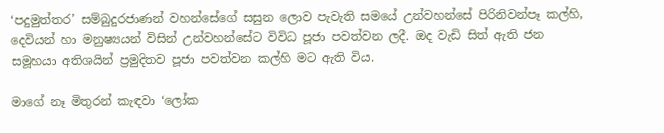‘පදුමුත්තර’ සම්බුදුරජාණන් වහන්සේගේ සසුන ලොව පැවැති සමයේ උන්වහන්සේ පිරිනිවන්පෑ කල්හි, දෙවියන් හා මනුෂ්‍යයන් විසින් උන්වහන්සේට විවිධ පූජා පවත්වන ලදී. ඔද වැඩි සිත් ඇති ජන සමූහයා අතිශයින් ප්‍රමුදිතව පූජා පවත්වන කල්හි මට ඇති විය.

මාගේ නෑ මිතුරන් කැඳවා ‘ලෝක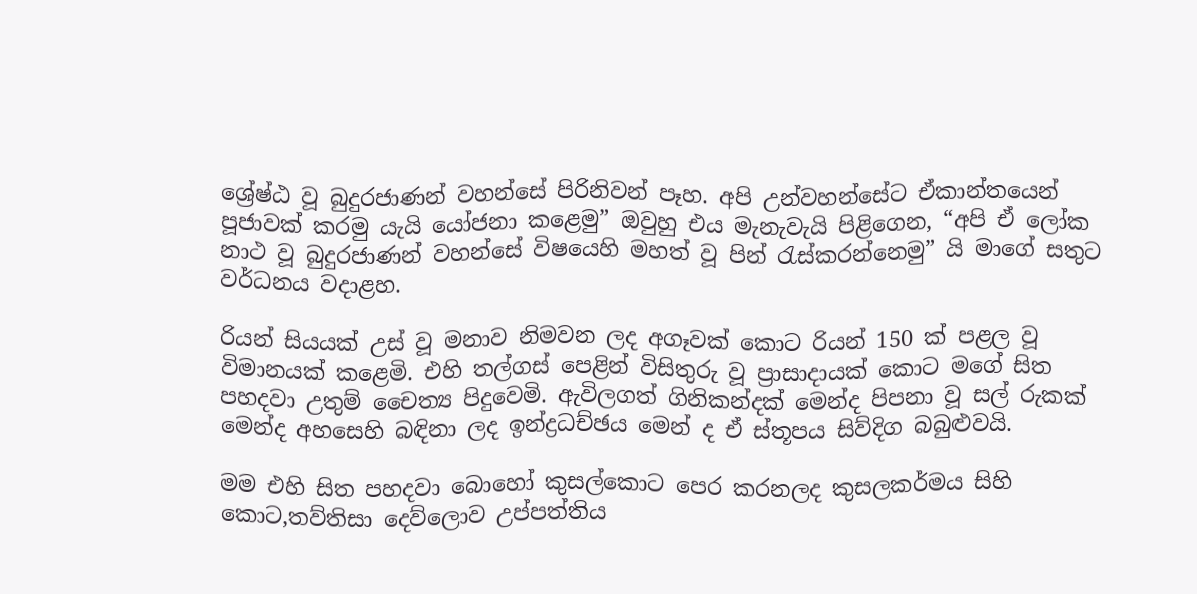ශ්‍රේෂ්ඨ වූ බුදුරජාණන් වහන්සේ පිරිනිවන් පෑහ. අපි උන්වහන්සේට ඒකාන්තයෙන් පූජාවක් කරමු යැයි යෝජනා කළෙමු” ඔවුහු එය මැනැවැයි පිළිගෙන, “අපි ඒ ලෝක නාථ වූ බුදුරජාණන් වහන්සේ විෂයෙහි මහත් වූ පින් රැස්කරන්නෙමු” යි මාගේ සතුට වර්ධනය වදාළහ.

රියන් සියයක් උස් වූ මනාව නිමවන ලද අගෑවක් කොට රියන් 150 ක් පළල වූ විමානයක් කළෙමි. එහි තල්ගස් පෙළින් විසිතුරු වූ ප්‍රාසාදායක් කොට මගේ සිත පහදවා උතුම් චෛත්‍ය පිදුවෙමි. ඇවිලගත් ගිනිකන්දක් මෙන්ද පිපනා වූ සල් රුකක් මෙන්ද අහසෙහි බඳිනා ලද ඉන්ද්‍රධච්ඡය මෙන් ද ඒ ස්තූපය සිව්දිග බබුළුවයි.

මම එහි සිත පහදවා බොහෝ කුසල්කොට පෙර කරනලද කුසලකර්මය සිහි කොට,තව්තිසා දෙව්ලොව උප්පත්තිය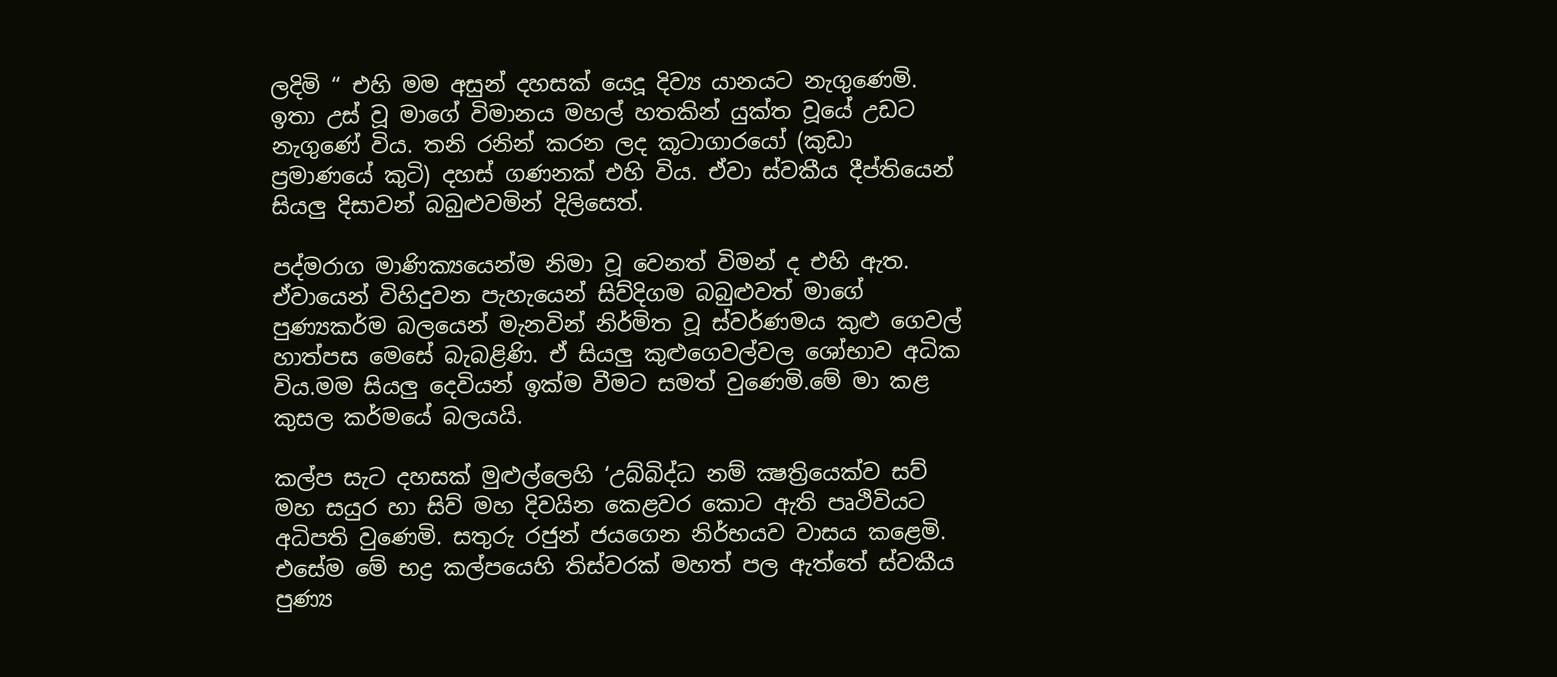ලදිමි “ එහි මම අසුන් දහසක් යෙදූ දිව්‍ය යානයට නැගුණෙමි. ඉතා උස් වූ මාගේ විමානය මහල් හතකින් යුක්ත වූයේ උඩට නැගුණේ විය. තනි රනින් කරන ලද කූටාගාරයෝ (කුඩා ප්‍රමාණයේ කුටි) දහස් ගණනක් එහි විය. ඒවා ස්වකීය දීප්තියෙන් සියලු දිසාවන් බබුළුවමින් දිලිසෙත්.

පද්මරාග මාණික්‍යයෙන්ම නිමා වූ වෙනත් විමන් ද එහි ඇත. ඒවායෙන් විහිදුවන පැහැයෙන් සිව්දිගම බබුළුවත් මාගේ පුණ්‍යකර්ම බලයෙන් මැනවින් නිර්මිත වූ ස්වර්ණමය කුළු ගෙවල් හාත්පස මෙසේ බැබළිණි. ඒ සියලු කුළුගෙවල්වල ශෝභාව අධික විය.මම සියලු දෙවියන් ඉක්ම වීමට සමත් වුණෙමි.මේ මා කළ කුසල කර්මයේ බලයයි.

කල්ප සැට දහසක් මුළුල්ලෙහි ‘උබ්බිද්ධ නම් ක්‍ෂත්‍රියෙක්ව සව් මහ සයුර හා සිව් මහ දිවයින කෙළවර කොට ඇති පෘථිවියට අධිපති වුණෙමි. සතුරු රජුන් ජයගෙන නිර්භයව වාසය කළෙමි. එසේම මේ භද්‍ර කල්පයෙහි තිස්වරක් මහත් පල ඇත්තේ ස්වකීය පුණ්‍ය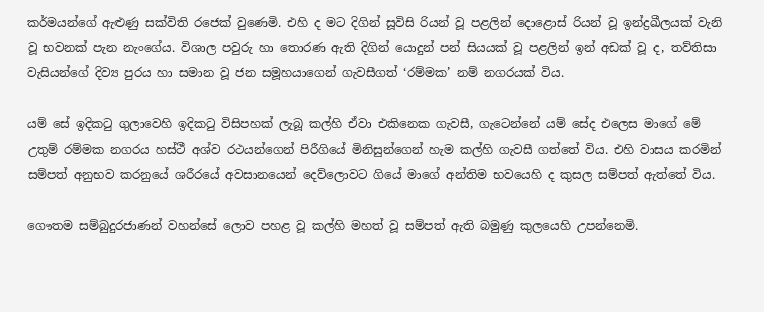කර්මයන්ගේ ඇළුණු සක්විති රජෙක් වුණෙමි. එහි ද මට දිගින් සූවිසි රියන් වූ පළලින් දොළොස් රියන් වූ ඉන්ද්‍රඛීලයක් වැනි වූ භවනක් පැන නැංගේය. විශාල පවුරු හා තොරණ ඇති දිගින් යොදුන් පන් සියයක් වූ පළලින් ඉන් අඩක් වූ ද, තව්තිසා වැසියන්ගේ දිව්‍ය පුරය හා සමාන වූ ජන සමූහයාගෙන් ගැවසීගත් ‘රම්මක’ නම් නගරයක් විය.

යම් සේ ඉදිකටු ගුලාවෙහි ඉදිකටු විසිපහක් ලැබූ කල්හි ඒවා එකිනෙක ගැවසී, ගැටෙන්නේ යම් සේද එලෙස මාගේ මේ උතුම් රම්මක නගරය හස්ථී අශ්ව රථයන්ගෙන් පිරීගියේ මිනිසුන්ගෙන් හැම කල්හි ගැවසී ගත්තේ විය. එහි වාසය කරමින් සම්පත් අනුභව කරනුයේ ශරීරයේ අවසානයෙන් දෙව්ලොවට ගියේ මාගේ අන්තිම භවයෙහි ද කුසල සම්පත් ඇත්තේ විය.

ගෞතම සම්බුදුරජාණන් වහන්සේ ලොව පහළ වූ කල්හි මහත් වූ සම්පත් ඇති බමුණු කුලයෙහි උපන්නෙමි.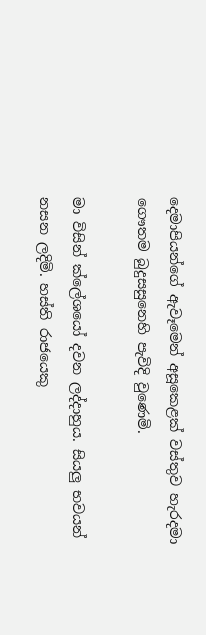දෙමාපියන්ගේ ඇවෑමෙන් අසූකෙළක් වස්තුව හැරදමා ගෞතම බුදුසසුනෙහි පැවිදි වුණෙමි.

මා විසින් ක්ලේශයෝ දවන ලද්දාහුය. සියලු භවයන් නසන ලදිමි. හස්ති රාජයෙකු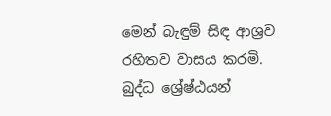මෙන් බැඳුම් සිඳ ආශ්‍රව රහිතව වාසය කරමි. බුද්ධ ශ්‍රේෂ්ඨයන්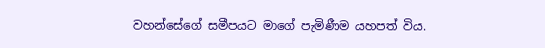වහන්සේගේ සමීපයට මාගේ පැමිණීම යහපත් විය.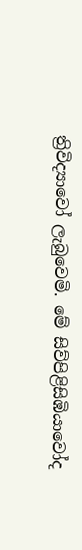ත්‍රිවිද්‍යාවෝ ලැබුවෙමි. මේ සිව්පිළිසිඹියාවෝද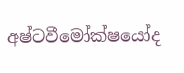අෂ්ටවීමෝක්ෂයෝද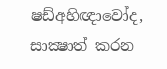ෂඩ්අහිඥාවෝද, සාක්‍ෂාත් කරන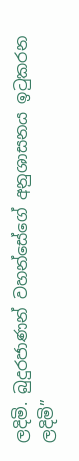ලදිමි. බුදුරජාණන් වහන්සේගේ අනුශාසනය ඉටුකරන ලදිමි”